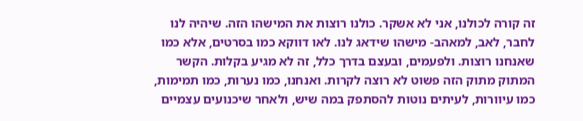זה קורה לכולנו, אני לא אשקר. כולנו רוצות את המישהו הזה. שיהיה לנו לחבר, לאב, למאהב- מישהו שידאג לנו. לאו דווקא כמו בסרטים, אלא כמו שאנחנו רוצות. ולפעמים, ובעצם בדרך כלל, זה לא מגיע בקלות. הקשר המתוק מתוק הזה פשוט לא רוצה לקרות. ואנחנו, כמו נערות, כמו תמימות, כמו עיוורות, לעיתים נוטות להסתפק במה שיש, ולאחר שיכנועים עצמיים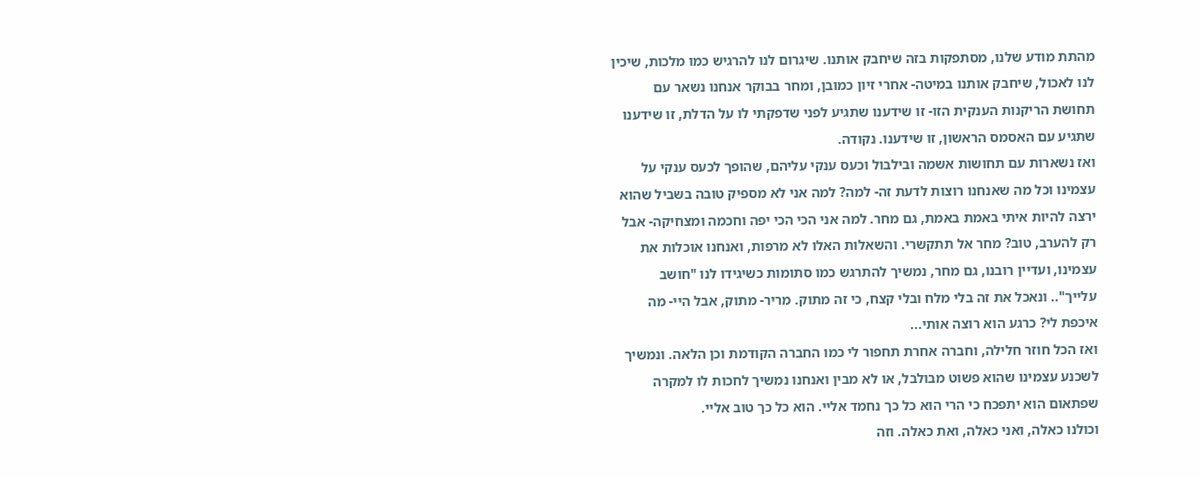מהתת מודע שלנו, מסתפקות בזה שיחבק אותנו. שיגרום לנו להרגיש כמו מלכות, שיכין לנו לאכול, שיחבק אותנו במיטה- אחרי זיון כמובן, ומחר בבוקר אנחנו נשאר עם תחושת הריקנות הענקית הזו- זו שידענו שתגיע לפני שדפקתי לו על הדלת, זו שידענו שתגיע עם האסמס הראשון, זו שידענו. נקודה.
ואז נשארות עם תחושות אשמה ובילבול וכעס ענקי עליהם, שהופך לכעס ענקי על עצמינו וכל מה שאנחנו רוצות לדעת זה- למה? למה אני לא מספיק טובה בשביל שהוא ירצה להיות איתי באמת באמת, גם מחר. למה אני הכי הכי יפה וחכמה ומצחיקה- אבל רק להערב, טוב? מחר אל תתקשרי. והשאלות האלו לא מרפות, ואנחנו אוכלות את עצמינו, ועדיין רובנו, גם מחר, נמשיך להתרגש כמו סתומות כשיגידו לנו "חושב עלייך".. ונאכל את זה בלי מלח ובלי קצח, כי זה מתוק. מריר- מתוק, אבל היי- מה איכפת לי? כרגע הוא רוצה אותי...
ואז הכל חוזר חלילה, וחברה אחרת תחפור לי כמו החברה הקודמת וכן הלאה. ונמשיך לשכנע עצמינו שהוא פשוט מבולבל, או לא מבין ואנחנו נמשיך לחכות לו למקרה שפתאום הוא יתפכח כי הרי הוא כל כך נחמד אליי. הוא כל כך טוב אליי.
וכולנו כאלה, ואני כאלה, ואת כאלה. וזה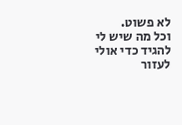לא פשוט.
וכל מה שיש לי להגיד כדי אולי לעזור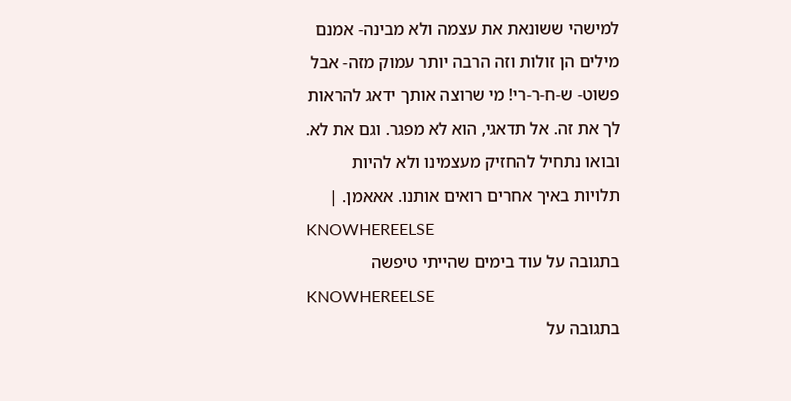למישהי ששונאת את עצמה ולא מבינה- אמנם מילים הן זולות וזה הרבה יותר עמוק מזה- אבל פשוט- ש-ח-ר-רי! מי שרוצה אותך ידאג להראות לך את זה. אל תדאגי, הוא לא מפגר. וגם את לא. ובואו נתחיל להחזיק מעצמינו ולא להיות תלויות באיך אחרים רואים אותנו. אאאמן. |
KNOWHEREELSE
בתגובה על עוד בימים שהייתי טיפשה
KNOWHEREELSE
בתגובה על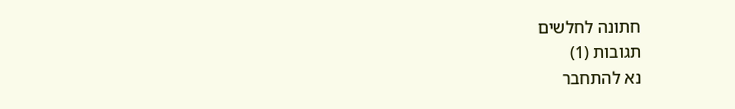חתונה לחלשים
תגובות (1)
נא להתחבר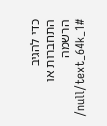כדי להגיב
התחברות או הרשמה
/null/text_64k_1#